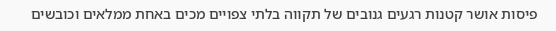פיסות אושר קטנות רגעים גנובים של תקווה בלתי צפויים מכים באחת ממלאים וכובשים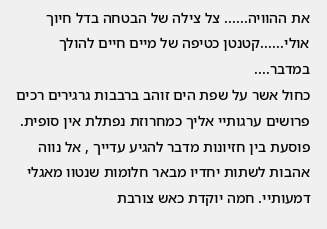את ההוויה...... צל צילה של הבטחה בדל חיוך אולי......קטנטן כטיפה של מיים חיים להולך במדבר....
כחול אשר על שפת הים זוהב ברבבות גרגירים רכים פרושים ערגותיי אליך כמחרוזת נפתלת אין סופית. פוסעת בין חזיונות מדבר להגיע עדייך , אל נווה אהבות לשתות יחדיו מבאר חלומות שנטוו מאגלי דמעותיי. חמה יוקדת כאש צורבת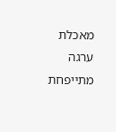מאכלת ערגה מתייפחת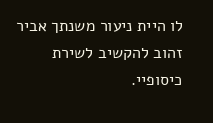לו היית ניעור משנתך אביר זהוב להקשיב לשירת כיסופיי.